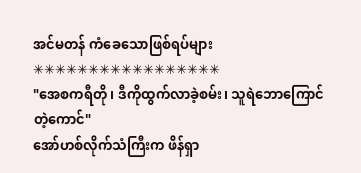အင်မတန် ကံခေသောဖြစ်ရပ်များ
✳✳✳✳✳✳✳✳✳✳✳✳✳✳✳✳✳
"အေစကရီတို၊ ဒီကိုထွက်လာခဲ့စမ်း၊ သူရဲဘောကြောင်တဲ့ကောင်"
အော်ဟစ်လိုက်သံကြီးက ဖိန်ရှာ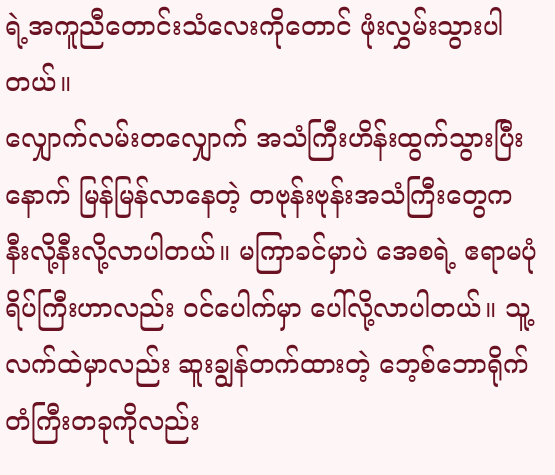ရဲ့အကူညီတောင်းသံလေးကိုတောင် ဖုံးလွှမ်းသွားပါတယ်။
လျှောက်လမ်းတလျှောက် အသံကြီးဟိန်းထွက်သွားပြီးနောက် မြန်မြန်လာနေတဲ့ တဗုန်းဗုန်းအသံကြီးတွေက နီးလို့နီးလို့လာပါတယ်။ မကြာခင်မှာပဲ အေစရဲ့ ဧရာမပုံရိပ်ကြီးဟာလည်း ဝင်ပေါက်မှာ ပေါ်လို့လာပါတယ်။ သူ့လက်ထဲမှာလည်း ဆူးချွန်တက်ထားတဲ့ ဘေ့စ်ဘောရိုက်တံကြီးတခုကိုလည်း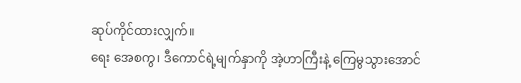ဆုပ်ကိုင်ထားလျှက်။
ရေး အေစကွ၊ ဒီကောင်ရဲ့မျက်နှာကို အဲ့ဟာကြီးနဲ့ ကြေမွသွားအောင်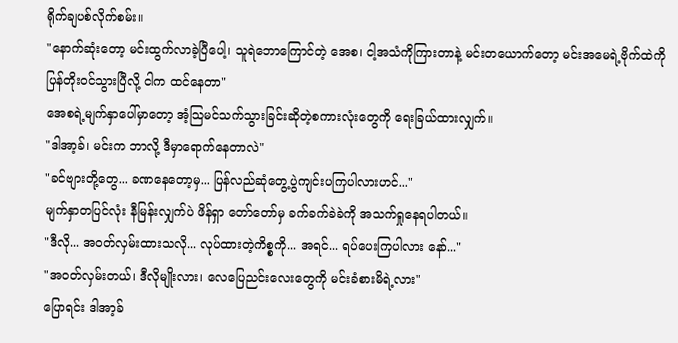ရိုက်ချပစ်လိုက်စမ်း။
"နောက်ဆုံးတော့ မင်းထွက်လာခဲ့ပြီပေါ့၊ သူရဲဘောကြောင်တဲ့ အေစ၊ ငါ့အသံကိုကြားတာနဲ့ မင်းတယောက်တော့ မင်းအမေရဲ့ဗိုက်ထဲကို ပြန်တိုးဝင်သွားပြီလို့ ငါက ထင်နေတာ"
အေစရဲ့မျက်နှာပေါ်မှာတော့ အံ့သြမင်သက်သွားခြင်းဆိုတဲ့စကားလုံးတွေကို ရေးခြယ်ထားလျှက်။
"ဒါအာ့ခ်၊ မင်းက ဘာလို့ ဒီမှာရောက်နေတာလဲ"
"ခင်ဗျားတို့တွေ... ခဏနေတော့မှ... ပြန်လည်ဆုံတွေ့ပွဲကျင်းပကြပါလားဟင်..."
မျက်နှာတပြင်လုံး နီမြန်းလျှက်ပဲ ဖိန်ရှာ တော်တော်မှ ခက်ခက်ခဲခဲကို အသက်ရှုနေရပါတယ်။
"ဒီလို... အဝတ်လှမ်းထားသလို... လုပ်ထားတဲ့ကိစ္စကို... အရင်... ရပ်ပေးကြပါလား နော်..."
"အဝတ်လှမ်းတယ်၊ ဒီလိုမျိုးလား၊ လေပြေညင်းလေးတွေကို မင်းခံစားမိရဲ့လား"
ပြောရင်း ဒါအာ့ခ်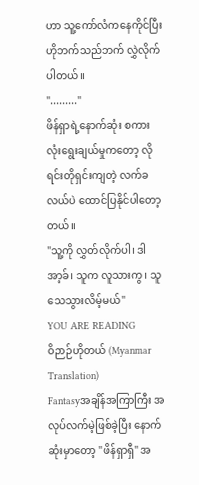ဟာ သူ့ကော်လံကနေကိုင်ပြီး ဟိုဘက်သည်ဘက် လွှဲလိုက်ပါတယ်။
"........."
ဖိန်ရှာရဲ့နောက်ဆုံး စကားလုံးရွေးချယ်မှုကတော့ လိုရင်းတိုရှင်းကျတဲ့ လက်ခလယ်ပဲ ထောင်ပြနိုင်ပါတော့တယ်။
"သူ့ကို လွှတ်လိုက်ပါ၊ ဒါအာ့ခ်၊ သူက လူသားကွ၊ သူသေသွားလိမ့်မယ်"
YOU ARE READING
ဝိဉာဉ်ဟိုတယ် (Myanmar Translation)
Fantasyအချိန်အကြာကြီး အလုပ်လက်မဲ့ဖြစ်ခဲ့ပြီး နောက်ဆုံးမှာတော့ "ဖိန်ရှာရှီ" အ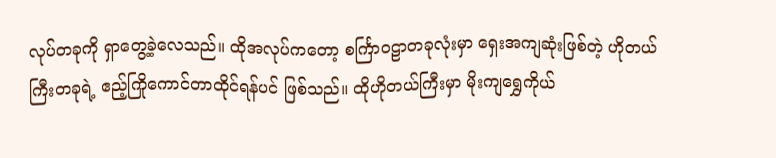လုပ်တခုကို ရှာတွေ့ခဲ့လေသည်။ ထိုအလုပ်ကတော့ စင်္ကြာဝဠာတခုလုံးမှာ ရှေးအကျဆုံးဖြစ်တဲ့ ဟိုတယ်ကြီးတခုရဲ့ ဧည့်ကြိုကောင်တာထိုင်ရန်ပင် ဖြစ်သည်။ ထိုဟိုတယ်ကြီးမှာ မိုးကျရွှေကိုယ်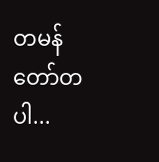တမန်တော်တပါ...